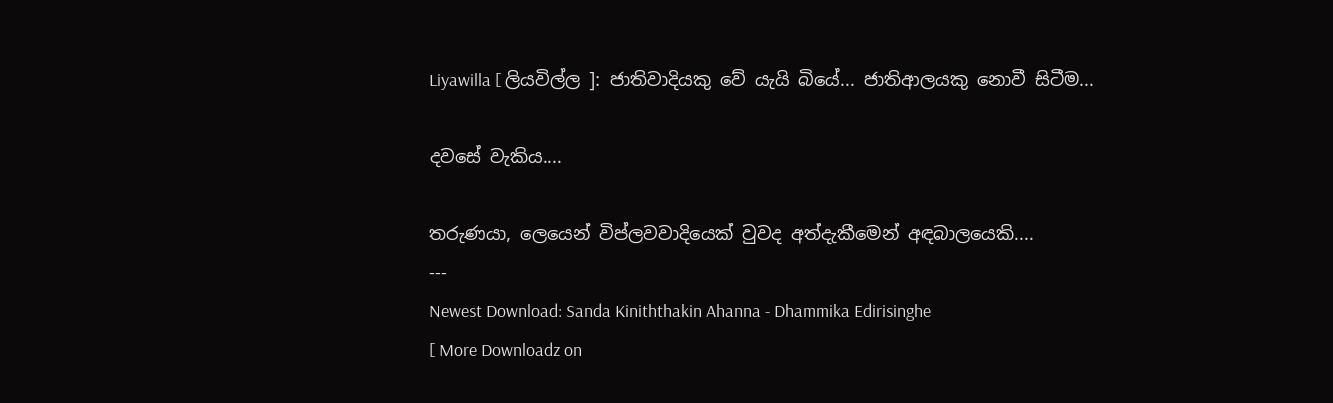Liyawilla [ ලියවිල්ල ]: ජාතිවාදියකු වේ යැයි බියේ... ජාතිආලයකු නොවී සිටීම...

දවසේ වැකිය....

තරුණයා, ලෙයෙන් විප්ලවවාදියෙක් වුවද අත්දැකීමෙන් අඳබාලයෙකි....
---
Newest Download: Sanda Kiniththakin Ahanna - Dhammika Edirisinghe
[ More Downloadz on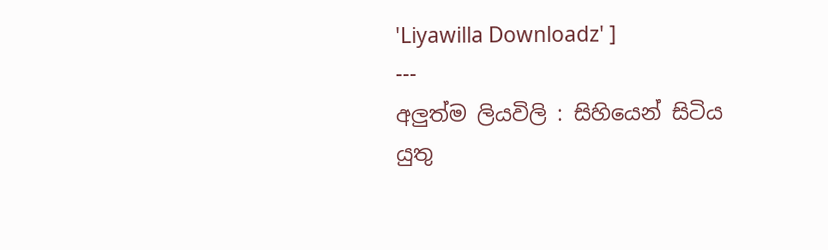'Liyawilla Downloadz' ]
---
අලුත්ම ලියවිලි : සිහියෙන් සිටිය යුතු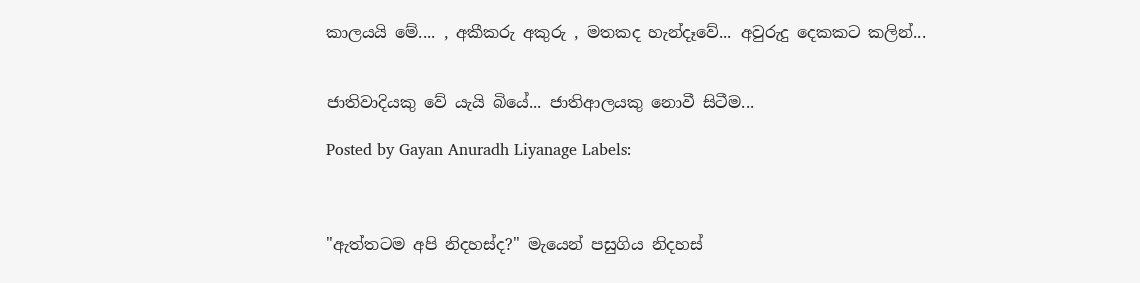කාලයයි මේ.... , අකීකරු අකුරු , මතකද හැන්දෑවේ... අවුරුදු දෙකකට කලින්...


ජාතිවාදියකු වේ යැයි බියේ... ජාතිආලයකු නොවී සිටීම...

Posted by Gayan Anuradh Liyanage Labels:



"ඇත්තටම අපි නිදහස්ද?" මැයෙන් පසුගිය නිදහස්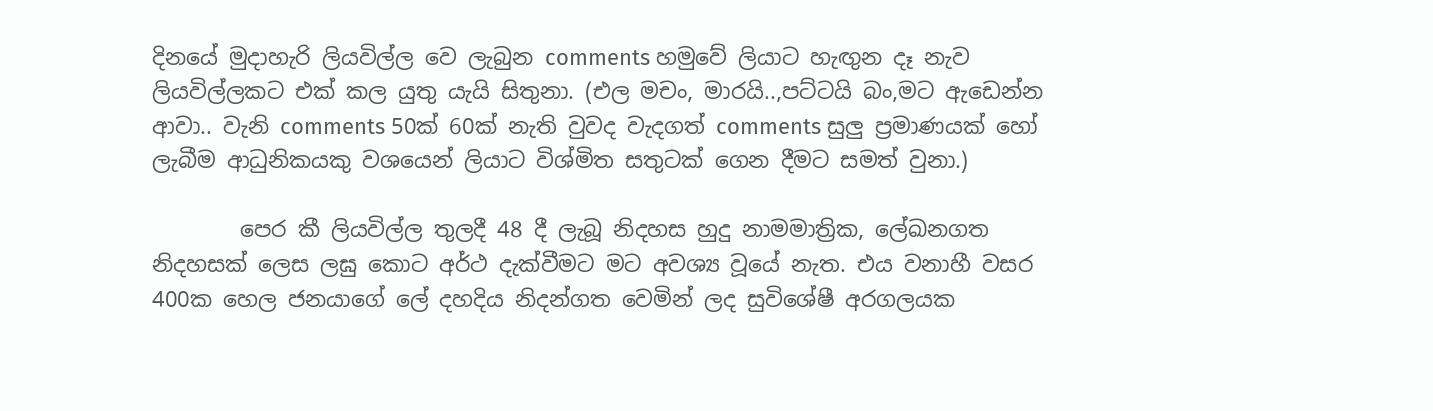දිනයේ මුදාහැරි ලියවිල්ල වෙ ලැබුන comments හමුවේ ලියාට හැඟුන දෑ නැව ලියවිල්ලකට එක් කල යුතු යැයි සිතුනා. (එල මචං, මාරයි..,පට්ටයි බං,මට ඇඩෙන්න ආවා.. වැනි comments 50ක් 60ක් නැති වුවද වැදගත් comments සුලු ප්‍රමාණයක් හෝ ලැබීම ආධුනිකයකු වශයෙන් ලියාට විශ්මිත සතුටක් ගෙන දීමට සමත් වුනා.)

        පෙර කී ලියවිල්ල තුලදී 48 දී ලැබූ නිදහස හුදු නාමමාත්‍රික, ලේඛනගත නිදහසක් ලෙස ලඝු කොට අර්ථ දැක්වීමට මට අවශ්‍ය වූයේ නැත. එය වනාහී වසර 400ක හෙල ජනයාගේ ලේ දහදිය නිදන්ගත වෙමින් ලද සුවිශේෂී අරගලයක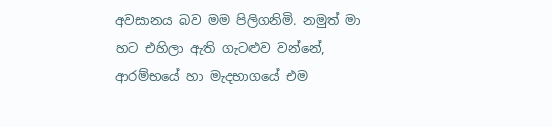අවසානය බව මම පිලිගනිමි. නමුත් මා හට එහිලා ඇති ගැටළුව වන්නේ, ආරම්භයේ හා මැදභාගයේ එම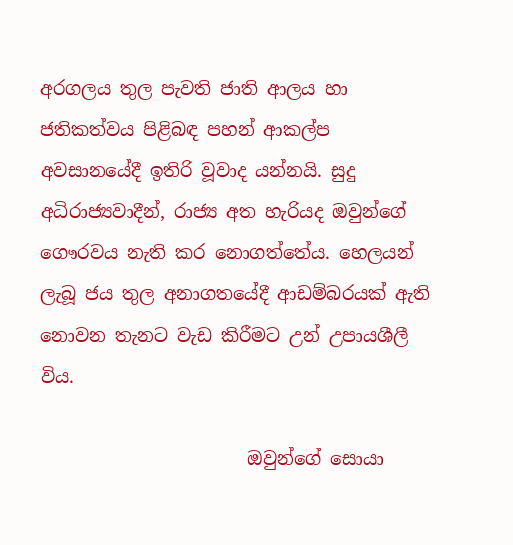අරගලය තුල පැවති ජාති ආලය හා ජතිකත්වය පිළිබඳ පහන් ආකල්ප අවසානයේදී ඉතිරි වූවාද යන්නයි. සුදු අධිරාජ්‍යවාදීන්, රාජ්‍ය අත හැරියද ඔවුන්ගේ ගෞරවය නැති කර නොගත්තේය. හෙලයන් ලැබූ ජය තුල අනාගතයේදී ආඩම්බරයක් ඇති නොවන තැනට වැඩ කිරීමට උන් උපායශීලී විය.

                       ඔවුන්ගේ සොයා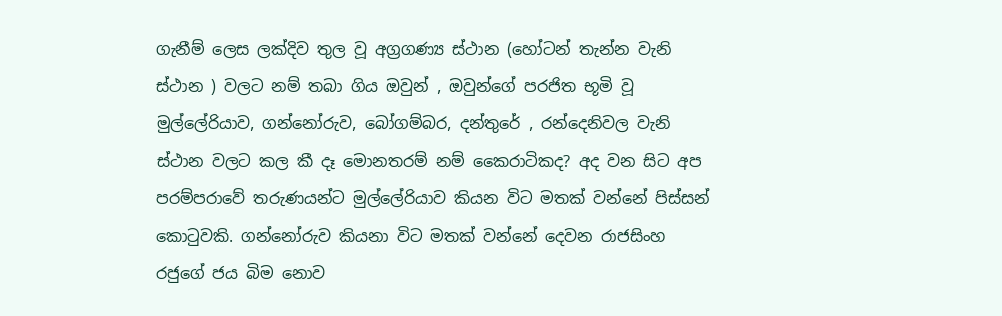ගැනීම් ලෙස ලක්දිව තුල වූ අග්‍රගණ්‍ය ස්ථාන (හෝටන් තැන්න වැනි ස්ථාන ) වලට නම් තබා ගිය ඔවුන් , ඔවුන්ගේ පරජිත භූමි වූ මුල්ලේරියාව, ගන්නෝරුව, බෝගම්බර, දන්තුරේ , රන්දෙනිවල වැනි ස්ථාන වලට කල කී දෑ මොනතරම් නම් කෛරාටිකද? අද වන සිට අප පරම්පරාවේ තරුණයන්ට මුල්ලේරියාව කියන විට මතක් වන්නේ පිස්සන් කොටුවකි. ගන්නෝරුව කියනා විට මතක් වන්නේ දෙවන රාජසිංහ රජුගේ ජය බිම නොව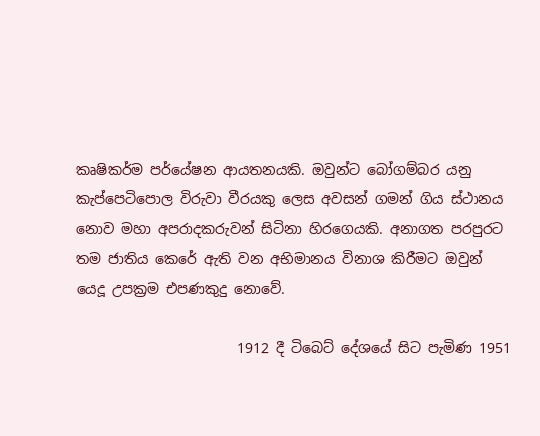කෘෂිකර්ම පර්යේෂන ආයතනයකි. ඔවුන්ට බෝගම්බර යනු කැප්පෙටිපොල විරුවා වීරයකු ලෙස අවසන් ගමන් ගිය ස්ථානය නොව මහා අපරාදකරුවන් සිටිනා හිරගෙයකි. අනාගත පරපුරට තම ජාතිය කෙරේ ඇති වන අභිමානය විනාශ කිරීමට ඔවුන් යෙදූ උපක්‍රම එපණකුදු නොවේ.

                       1912 දී ටිබෙට් දේශයේ සිට පැමිණ 1951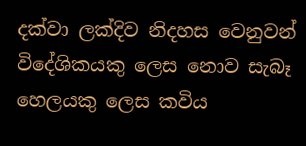දක්වා ලක්දිව නිදහස වෙනුවන් විදේශිකයකු ලෙස නොව සැබෑ හෙලයකු ලෙස කවිය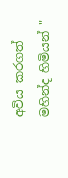අවිය කරගත් මහින්ද හිමියන් "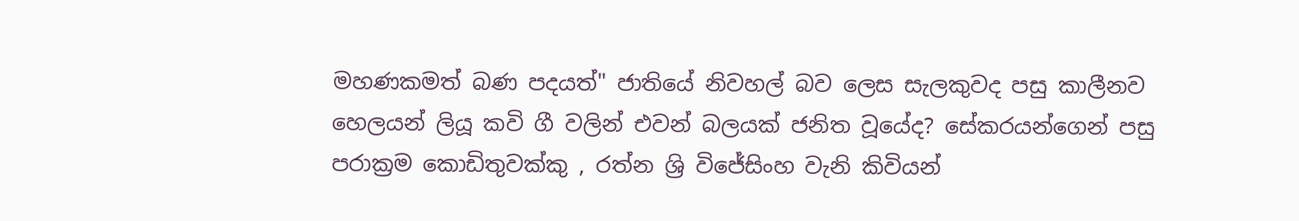මහණකමත් බණ පදයත්" ජාතියේ නිවහල් බව ලෙස සැලකුවද පසු කාලීනව හෙලයන් ලියූ කවි ගී වලින් එවන් බලයක් ජනිත වූයේද? සේකරයන්ගෙන් පසු පරාක්‍රම කොඩිතුවක්කු , රත්න ශ්‍රි විජේසිංහ වැනි කිවියන්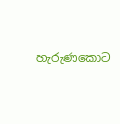හැරුණකොට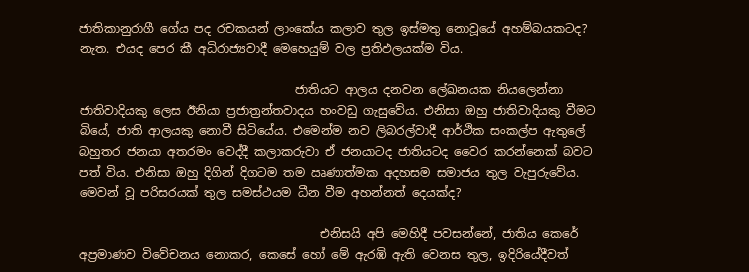ජාතිකානුරාගී ගේය පද රචකයන් ලාංකේය කලාව තුල ඉස්මතු නොවූයේ අහම්බයකටද? නැත. එයද පෙර කී අධිරාජ්‍යවාදී මෙහෙයුම් වල ප්‍රතිඵලයක්ම විය.

                                    ජාතියට ආලය දනවන ලේඛනයක නියලෙන්නා ජාතිවාදියකු ලෙස ඊනියා ප්‍රජාත්‍රන්තවාදය හංවඩු ගැසුවේය. එනිසා ඔහු ජාතිවාදියකු වීමට බියේ, ජාති ආලයකු නොවී සිටියේය. එමෙන්ම නව ලිබරල්වාදී ආර්ථික සංකල්ප ඇතුලේ බහුතර ජනයා අතරමං වෙද්දී කලාකරුවා ඒ ජනයාටද ජාතියටද වෛර කරන්නෙක් බවට පත් විය. එනිසා ඔහු දිගින් දිගටම තම ඍණාත්මක අදහසම සමාජය තුල වැපුරුවේය. මෙවන් වූ පරිසරයක් තුල සමස්ථයම ධීන වීම අහන්නත් දෙයක්ද?

                                        එනිසයි අපි මෙහිදී පවසන්නේ, ජාතිය කෙරේ අප්‍රමාණව විවේචනය නොකර, කෙසේ හෝ මේ ඇරඹි ඇති වෙනස තුල, ඉදිරියේදීවත්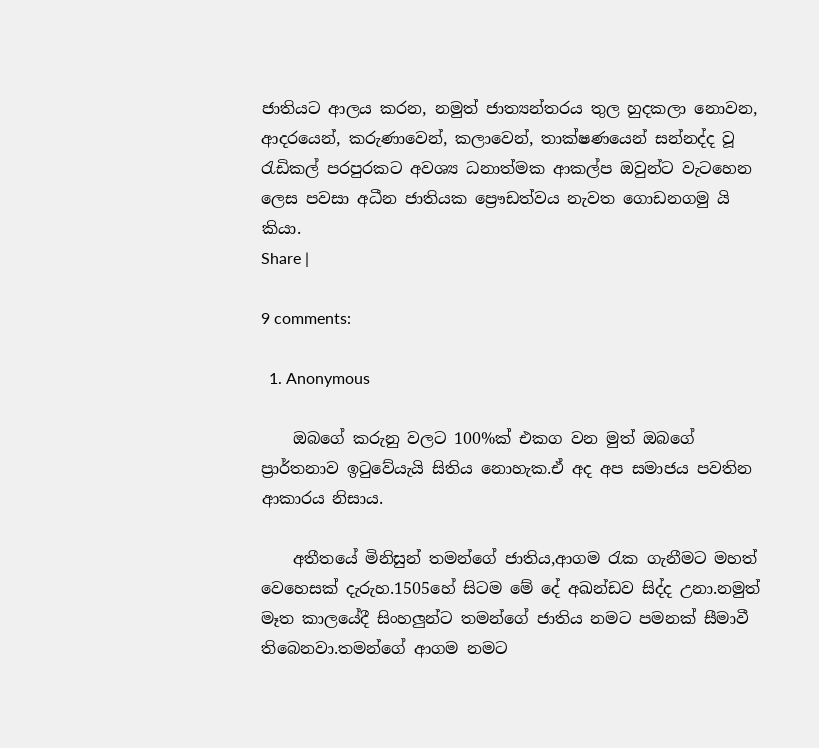ජාතියට ආලය කරන, නමුත් ජාත්‍යන්තරය තුල හුදකලා නොවන, ආදරයෙන්, කරුණාවෙන්, කලාවෙන්, තාක්ෂණයෙන් සන්නද්ද වූ රැඩිකල් පරපුරකට අවශ්‍ය ධනාත්මක ආකල්ප ඔවුන්ට වැටහෙන ලෙස පවසා අධීන ජාතියක ප්‍රෞඩත්වය නැවත ගොඩනගමු යි කියා.
Share |

9 comments:

  1. Anonymous

    ඔබගේ කරුනු වලට 100%ක් එකග වන මුත් ඔබගේ ප්‍රාර්තනාව ඉටුවේයැයි සිතිය නොහැක.ඒ අද අප සමාජය පවතින ආකාරය නිසාය.

    අතීතයේ මිනිසුන් තමන්ගේ ජාතිය,ආගම රැක ගැනීමට මහත් වෙහෙසක් දැරුහ.1505හේ සිටම මේ දේ අඛන්ඩව සිද්ද උනා.නමුත් මෑත කාලයේදී සිංහලුන්ට තමන්ගේ ජාතිය නමට පමනක් සීමාවී තිබෙනවා.තමන්ගේ ආගම නමට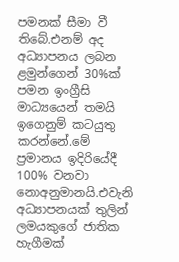පමනක් සීමා වී තිබේ.එනම් අද අධ්‍යාපනය ලබන ළමුන්ගෙන් 30%ක් පමන ඉංග්‍රීසි මාධ්‍යයෙන් තමයි ඉගෙනුම් කටයුතු කරන්නේ.මේ ප්‍රමානය ඉදිරියේදී 100% වනවා නොඅනුමානයි.එවැනි අධ්‍යාපනයක් තුලින් ලමයකුගේ ජාතික හැගීමක්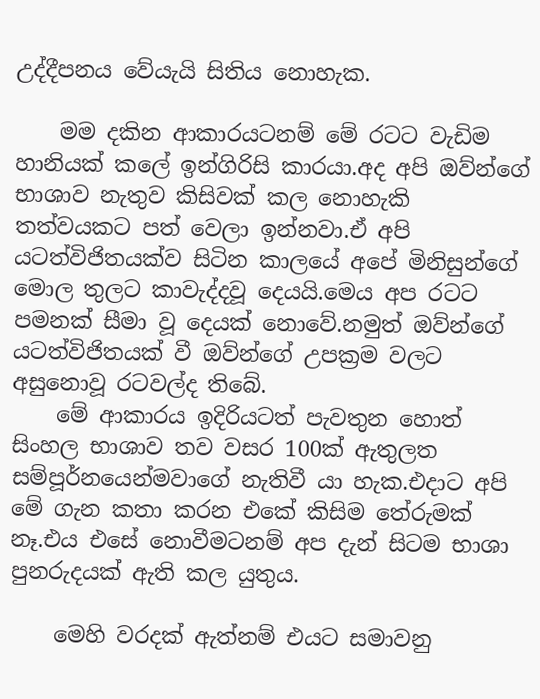උද්දීපනය වේයැයි සිතිය නොහැක.

    මම දකින ආකාරයටනම් මේ රටට වැඩිම හානියක් කලේ ඉන්ගිරිසි කාරයා.අද අපි ඔව්න්ගේ භාශාව නැතුව කිසිවක් කල නොහැකි තත්වයකට පත් වෙලා ඉන්නවා.ඒ අපි යටත්විජිතයක්ව සිටින කාලයේ අපේ මිනිසුන්ගේ මොල තුලට කාවැද්දවූ දෙයයි.මෙය අප රටට පමනක් සීමා වූ දෙයක් නොවේ.නමුත් ඔව්න්ගේ යටත්විජිතයක් වී ඔව්න්ගේ උපක්‍රම වලට අසුනොවූ රටවල්ද තිබේ.
    මේ ආකාරය ඉදිරියටත් පැවතුන හොත් සිංහල භාශාව තව වසර 100ක් ඇතුලත සම්පූර්නයෙන්මවාගේ නැතිවී යා හැක.එදාට අපි මේ ගැන කතා කරන එකේ කිසිම තේරුමක් නෑ.එය එසේ නොවීමටනම් අප දැන් සිටම භාශා පුනරුදයක් ඇති කල යුතුය.

    මෙහි වරදක් ඇත්නම් එයට සමාවනු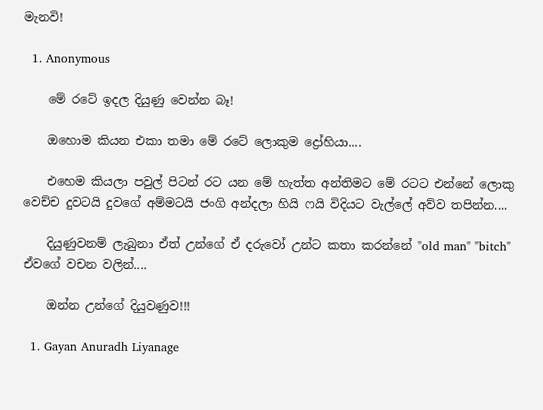මැනවි!

  1. Anonymous

    මේ රටේ ඉදල දියුණු වෙන්න බෑ!

    ඔහොම කියන එකා තමා මේ රටේ ලොකුම ද්‍රෝහියා....

    එහෙම කියලා පවුල් පිටන් රට යන මේ හැත්ත අන්තිමට මේ රටට එන්නේ ලොකු වෙච්ච දුවටයි දුවගේ අම්මටයි ජංගි අන්දලා හියි ෆයි විදියට වැල්ලේ අව්ව තපින්න....

    දියුණුවනම් ලැබුනා ඒත් උන්ගේ ඒ දරුවෝ උන්ට කතා කරන්නේ "old man" "bitch" ඒවගේ වචන වලින්....

    ඔන්න උන්ගේ දියුවණුව!!!

  1. Gayan Anuradh Liyanage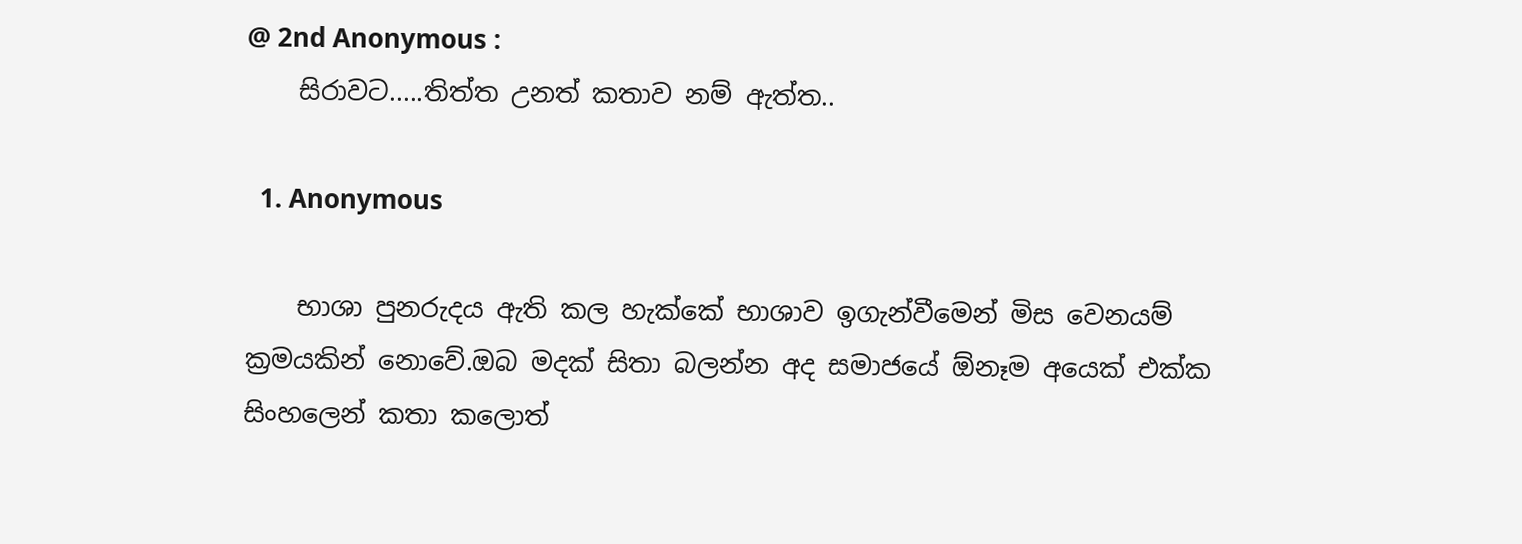@ 2nd Anonymous :
    සිරාවට.....තිත්ත උනත් කතාව නම් ඇත්ත..

  1. Anonymous

    භාශා පුනරුදය ඇති කල හැක්කේ භාශාව ඉගැන්වීමෙන් මිස වෙනයම් ක්‍රමයකින් නොවේ.ඔබ මදක් සිතා බලන්න අද සමාජයේ ඕනෑම අයෙක් එක්ක සිංහලෙන් කතා කලොත්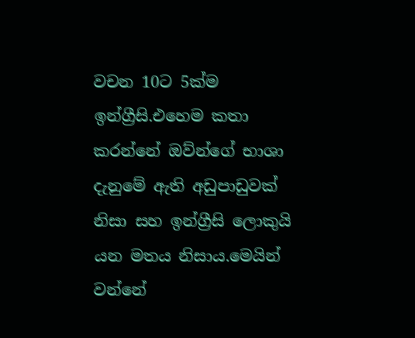වචන 10ට 5ක්ම ඉන්ග්‍රීසි.එහෙම කතා කරන්නේ ඔව්න්ගේ භාශා දැනුමේ ඇති අඩුපාඩුවක් නිසා සහ ඉන්ග්‍රීසි ලොකුයි යන මතය නිසාය.මෙයින් වන්නේ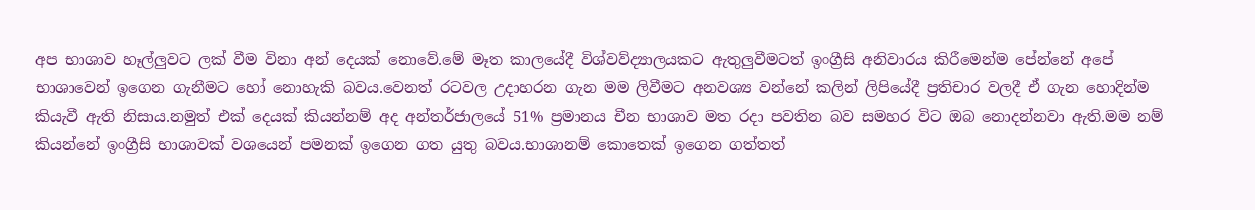අප භාශාව හෑල්ලුවට ලක් වීම විනා අන් දෙයක් නොවේ.මේ මෑත කාලයේදී විශ්වව්ද්‍යාලයකට ඇතුලුවීමටත් ඉංග්‍රීසි අනිවාරය කිරීමෙන්ම පේන්නේ අපේ භාශාවෙන් ඉගෙන ගැනීමට හෝ නොහැකි බවය.වෙනත් රටවල උදාහරන ගැන මම ලිවීමට අනවශ්‍ය වන්නේ කලින් ලිපියේදී ප්‍රතිචාර වලදී ඒ ගැන හොදින්ම කියැවී ඇති නිසාය.නමුත් එක් දෙයක් කියන්නම් අද අන්තර්ජාලයේ 51% ප්‍රමානය චීන භාශාව මත රදා පවතින බව සමහර විට ඔබ නොදන්නවා ඇති.මම නම් කියන්නේ ඉංග්‍රීසි භාශාවක් වශයෙන් පමනක් ඉගෙන ගත යුතු බවය.භාශානම් කොතෙක් ඉගෙන ගත්තත්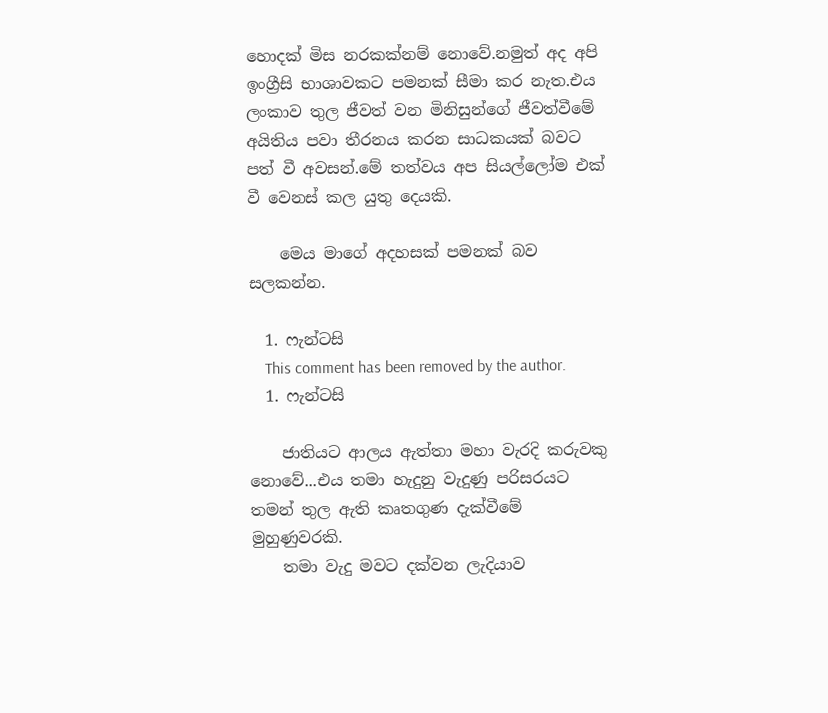හොදක් මිස නරකක්නම් නොවේ.නමුත් අද අපි ඉංග්‍රීසි භාශාවකට පමනක් සීමා කර නැත.එය ලංකාව තුල ජීවත් වන මිනිසුන්ගේ ජීවත්වීමේ අයිතිය පවා තීරනය කරන සාධකයක් බවට පත් වී අවසන්.මේ තත්වය අප සියල්ලෝම එක් වී වෙනස් කල යුතු දෙයකි.

    මෙය මාගේ අදහසක් පමනක් බව සලකන්න.

  1. ෆැන්ටසි
    This comment has been removed by the author.
  1. ෆැන්ටසි

    ජාතියට ආලය ඇත්තා මහා වැරදි කරුවකු නොවේ...එය තමා හැදුනු වැදුණු පරිසරයට තමන් තුල ඇති කෘතගුණ දැක්වීමේ මුහුණුවරකි.
    තමා වැදු මවට දක්වන ලැදියාව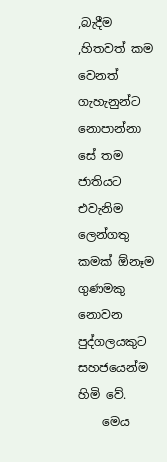,බැදීම ,හිතවත් කම වෙනත් ගැහැනුන්ට නොපාන්නා සේ තම ජාතියට එවැනිම ලෙන්ගතු කමක් ඕනෑම ගුණමකු නොවන පුද්ගලයකුට සහජයෙන්ම හිමි වේ.
    මෙය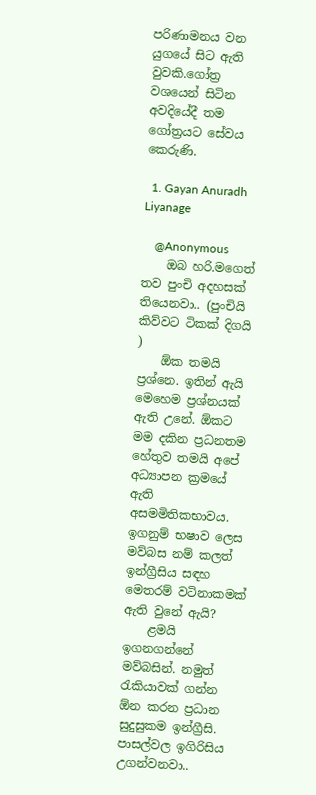පරිණාමනය වන යුගයේ සිට ඇති වුවකි.ගෝත්‍ර වශයෙන් සිටින අවදියේදී තම ගෝත්‍රයට සේවය කෙරුණි.

  1. Gayan Anuradh Liyanage

    @Anonymous
    ඔබ හරි.මගෙත් තව පුංචි අදහසක් තියෙනවා.. (පුංචියි කිව්වට ටිකක් දිගයි )
    ඕක තමයි ප්‍රශ්නෙ. ඉතින් ඇයි මෙහෙම ප්‍රශ්නයක් ඇති උනේ. ඕකට මම දකින ප්‍රධනතම හේතුව තමයි අපේ අධ්‍යාපන ක්‍රමයේ ඇති අසමමිතිකභාවය. ඉගනුම් භෂාව ලෙස මව්බස නම් කලත් ඉන්ග්‍රීසිය සඳහ මෙතරම් වටිනාකමක් ඇති වුනේ ඇයි?
    ළමයි ඉගනගන්නේ මව්බසින්. නමුත් රැකියාවක් ගන්න ඕන කරන ප්‍රධාන සුදුසුකම ඉන්ග්‍රීසි. පාසල්වල ඉගිරිසිය උගන්වනවා..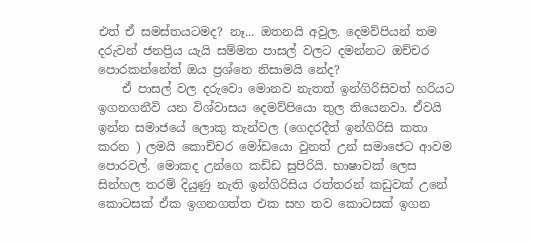එත් ඒ සමස්තයටමද? නෑ... ඔතනයි අවුල. දෙමව්පියන් තම දරුවන් ජනප්‍රිය යැයි සම්මත පාසල් වලට දමන්නට ඔච්චර පොරකන්නේත් ඔය ප්‍රශ්නෙ නිසාමයි නේද?
    ඒ පාසල් වල දරුවො මොනව නැතත් ඉන්ගිරිසිවත් හරියට ඉගනගනීවි යන විශ්වාසය දෙමව්පියො තුල තියෙනවා. ඒවයි ඉන්න සමාජයේ ලොකු තැන්වල (ගෙදරදීත් ඉන්ගිරිසි කතා කරන ) ලමයි කොච්චර මෝඩයො වුනත් උන් සමාජෙට ආවම පොරවල්. මොකද උන්ගෙ කඩ්ඩ සුපිරියි. භාෂාවක් ලෙස සින්හල තරම් දියුණු නැති ඉන්ගිරිසිය රත්තරන් කඩුවක් උනේ කොටසක් ඒක ඉගනගත්ත එක සහ තව කොටසක් ඉගන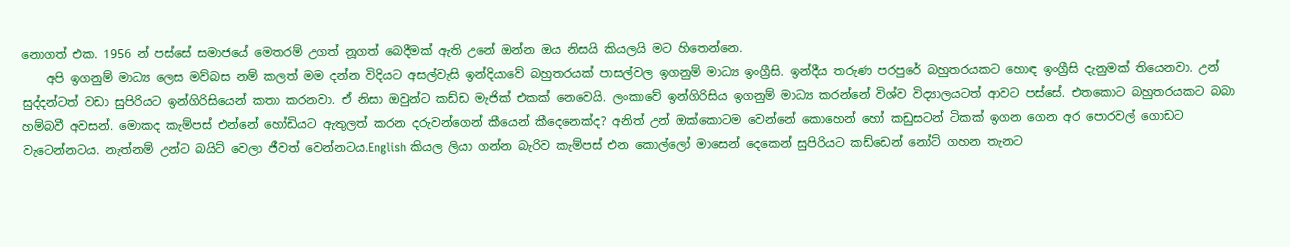නොගත් එක. 1956 න් පස්සේ සමාජයේ මෙතරම් උගත් නූගත් බෙදීමක් ඇති උනේ ඔන්න ඔය නිසයි කියලයි මට හිතෙන්නෙ.
    අපි ඉගනුම් මාධ්‍ය ලෙස මව්බස නම් කලත් මම දන්න විදියට අසල්වැසි ඉන්දියාවේ බහුතරයක් පාසල්වල ඉගනුම් මාධ්‍ය ඉංග්‍රීසි. ඉන්දීය තරුණ පරපුරේ බහුතරයකට හොඳ ඉංග්‍රීසි දැනුමක් තියෙනවා. උන් සුද්දන්ටත් වඩා සුපිරියට ඉන්ගිරිසියෙන් කතා කරනවා. ඒ නිසා ඔවුන්ට කඩ්ඩ මැජික් එකක් නෙවෙයි. ලංකාවේ ඉන්ගිරිසිය ඉගනුම් මාධ්‍ය කරන්නේ විශ්ව විද්‍යාලයටත් ආවට පස්සේ. එතකොට බහුතරයකට බබා හම්බවී අවසන්. මොකද කැම්පස් එන්නේ හෝඩියට ඇතුලත් කරන දරුවන්ගෙන් කීයෙන් කීදෙනෙක්ද? අනිත් උන් ඔක්කොටම වෙන්නේ කොහෙන් හෝ කඩුසටන් ටිකක් ඉගන ගෙන අර පොරවල් ගොඩට වැටෙන්නටය. නැත්නම් උන්ට බයිට් වෙලා ජීවත් වෙන්නටය.English කියල ලියා ගන්න බැරිව කැම්පස් එන කොල්ලෝ මාසෙන් දෙකෙන් සුපිරියට කඩ්ඩෙන් නෝට් ගහන තැනට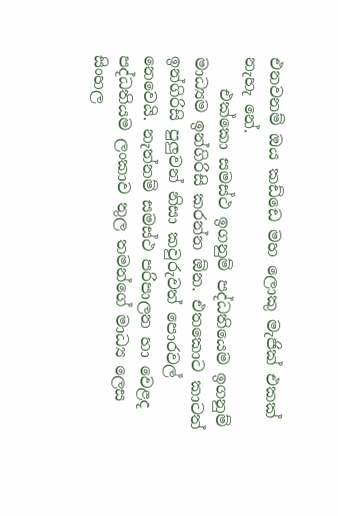එනවනම් ඔය කඩ්ඩෙ මහ ලොකු මැජික් එකක් නැහැ නේ.
    එක්කො සමස්ථ ඉගනුම් පද්ධතියෙම ඉගනුම් මාධ්‍යම ඉන්ගිරිසි කරන්න ඕන. එතකොට කාටත් ඉන්ගිරිසි පුලුවන් නිසා කවුරුවත් පොරවල් නෙවෙයි. නැත්නම් සමස්ථ පරිපාලන හා වෙළද පද්ධතියම ලංකාව තුල තමන්ගේ මාධ්‍ය ලෙස සිංහල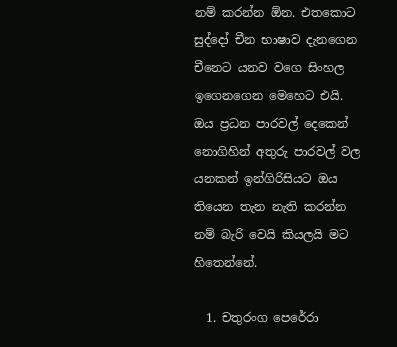නම් කරන්න ඕන. එතකොට සුද්දෝ චීන භාෂාව දැනගෙන චීනෙට යනව වගෙ සිංහල ඉගෙනගෙන මෙහෙට එයි. ඔය ප්‍රධන පාරවල් දෙකෙන් නොගිහින් අතුරු පාරවල් වල යනකන් ඉන්ගිරිසියට ඔය තියෙන තැන නැති කරන්න නම් බැරි වෙයි කියලයි මට හිතෙන්නේ.

  1. චතුරංග පෙරේරා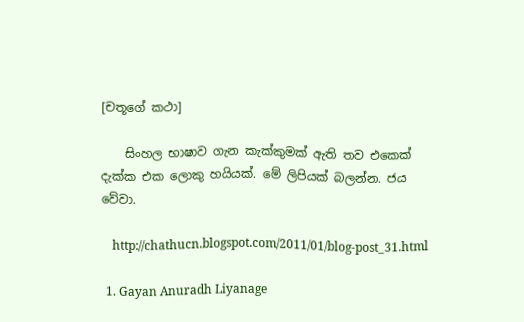[චතූගේ කථා]

    සිංහල භාෂාව ගැන කැක්කුමක් ඇති තව එකෙක් දැක්ක එක ලොකු හයියක්. මේ ලිපියක් බලන්න. ජය වේවා.

    http://chathucn.blogspot.com/2011/01/blog-post_31.html

  1. Gayan Anuradh Liyanage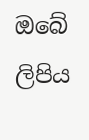ඔබේ ලිපිය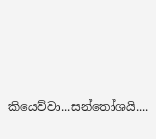කියෙව්වා...සන්තෝශයි....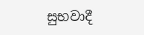සුභවාදී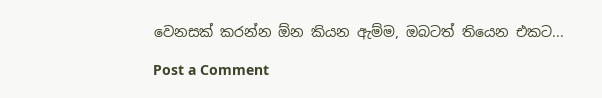වෙනසක් කරන්න ඕන කියන ඇම්ම, ඔබටත් තියෙන එකට...

Post a Comment